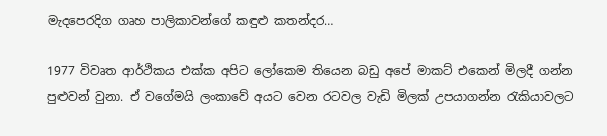මැදපෙරදිග ගෘහ පාලිකාවන්ගේ කඳුළු කතන්දර…

1977 විවෘත ආර්ථිකය එක්ක අපිට ලෝකෙම තියෙන බඩු අපේ මාකට් එකෙන් මිලදී ගන්න පුළුවන් වුනා. ඒ වගේමයි ලංකාවේ අයට වෙන රටවල වැඩි මිලක් උපයාගන්න රැකියාවලට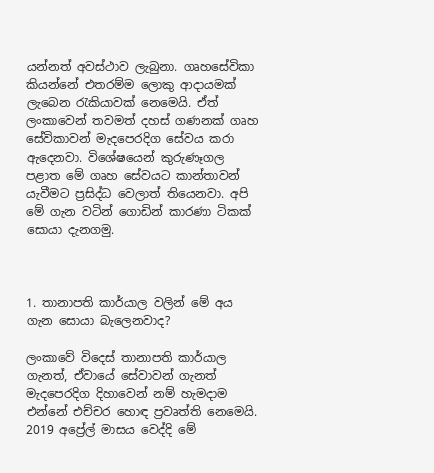යන්නත් අවස්ථාව ලැබුනා. ගෘහසේවිකා කියන්නේ එතරම්ම ලොකු ආදායමක් ලැබෙන රැකියාවක් නෙමෙයි. ඒත් ලංකාවෙන් තවමත් දහස් ගණනක් ගෘහ සේවිකාවන් මැදපෙරදිග සේවය කරා ඇදෙනවා. විශේෂයෙන් කුරුණෑගල පළාත මේ ගෘහ සේවයට කාන්තාවන් යැවීමට ප්‍රසිද්ධ වෙලාත් තියෙනවා. අපි මේ ගැන වටින් ගොඩින් කාරණා ටිකක් සොයා දැනගමු.



1. තානාපති කාර්යාල වලින් මේ අය ගැන සොයා බැලෙනවාද?

ලංකාවේ විදෙස් තානාපති කාර්යාල ගැනත්, ඒවායේ සේවාවන් ගැනත් මැදපෙරදිග දිහාවෙන් නම් හැමදාම එන්නේ එච්චර හොඳ ප්‍රවෘත්ති නෙමෙයි. 2019 අප්‍රේල් මාසය වෙද්දි මේ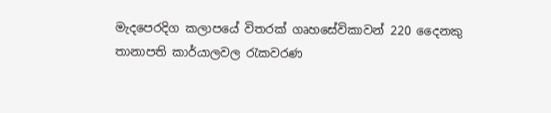මැදපෙරදිග කලාපයේ විතරක් ගෘහසේවිකාවන් 220 දෛනකු තානාපති කාර්යාලවල රැකවරණ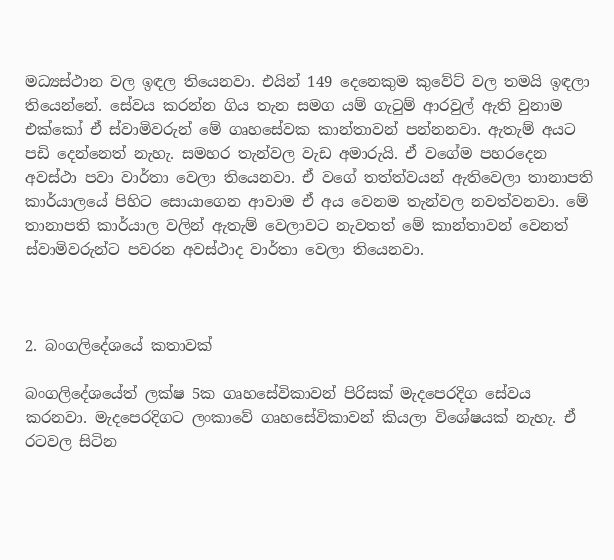මධ්‍යස්ථාන වල ඉඳල තියෙනවා. එයින් 149 දෙනෙකුම කුවේට් වල තමයි ඉඳලා තියෙන්නේ. සේවය කරන්න ගිය තැන සමග යම් ගැටුම් ආරවුල් ඇති වුනාම එක්කෝ ඒ ස්වාමිවරුන් මේ ගෘහසේවක කාන්තාවන් පන්නනවා. ඇතැම් අයට පඩි දෙන්නෙත් නැහැ. සමහර තැන්වල වැඩ අමාරුයි. ඒ වගේම පහරදෙන අවස්ථා පවා වාර්තා වෙලා තියෙනවා. ඒ වගේ තත්ත්වයන් ඇතිවෙලා තානාපති කාර්යාලයේ පිහිට සොයාගෙන ආවාම ඒ අය වෙනම තැන්වල නවත්වනවා. මේ තානාපති කාර්යාල වලින් ඇතැම් වෙලාවට නැවතත් මේ කාන්තාවන් වෙනත් ස්වාමිවරුන්ට පවරන අවස්ථාද වාර්තා වෙලා තියෙනවා.



2. බංගලිදේශයේ කතාවක්

බංගලිදේශයේත් ලක්ෂ 5ක ගෘහසේවිකාවන් පිරිසක් මැදපෙරදිග සේවය කරනවා. මැදපෙරදිගට ලංකාවේ ගෘහසේවිකාවන් කියලා විශේෂයක් නැහැ. ඒ රටවල සිටින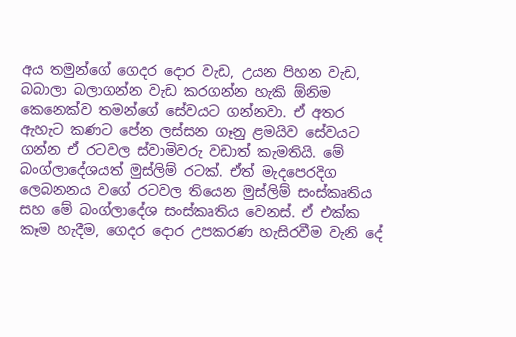අය තමුන්ගේ ගෙදර දොර වැඩ, උයන පිහන වැඩ, බබාලා බලාගන්න වැඩ කරගන්න හැකි ඕනිම කෙනෙක්ව තමන්ගේ සේවයට ගන්නවා. ඒ අතර ඇහැට කණට පේන ලස්සන ගෑනු ළමයිව සේවයට ගන්න ඒ රටවල ස්වාමිවරු වඩාත් කැමතියි. මේ බංග්ලාදේශයත් මුස්ලිම් රටක්. ඒත් මැදපෙරදිග ලෙබනනය වගේ රටවල තියෙන මුස්ලිම් සංස්කෘතිය සහ මේ බංග්ලාදේශ සංස්කෘතිය වෙනස්. ඒ එක්ක කෑම හැදීම, ගෙදර දොර උපකරණ හැසිරවීම වැනි දේ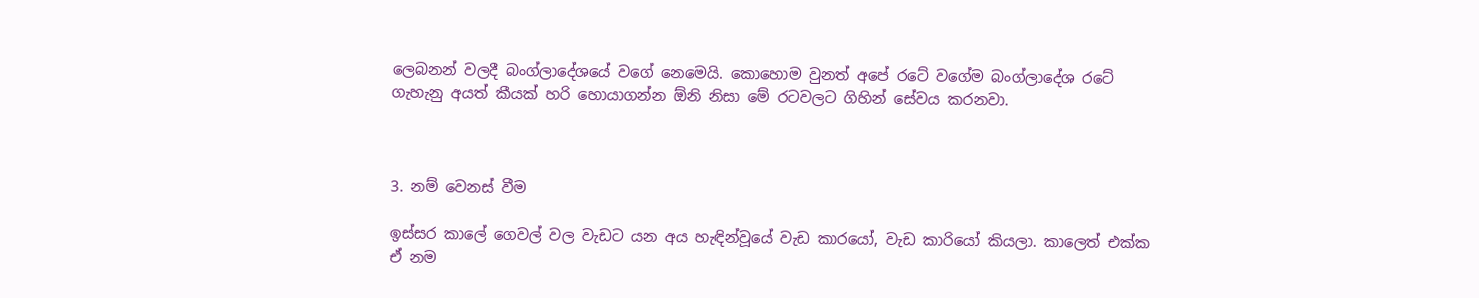ලෙබනන් වලදී බංග්ලාදේශයේ වගේ නෙමෙයි. කොහොම වුනත් අපේ රටේ වගේම බංග්ලාදේශ රටේ ගැහැනු අයත් කීයක් හරි හොයාගන්න ඕනි නිසා මේ රටවලට ගිහින් සේවය කරනවා.



3. නම් වෙනස් වීම

ඉස්සර කාලේ ගෙවල් වල වැඩට යන අය හැඳින්වූයේ වැඩ කාරයෝ, වැඩ කාරියෝ කියලා. කාලෙත් එක්ක ඒ නම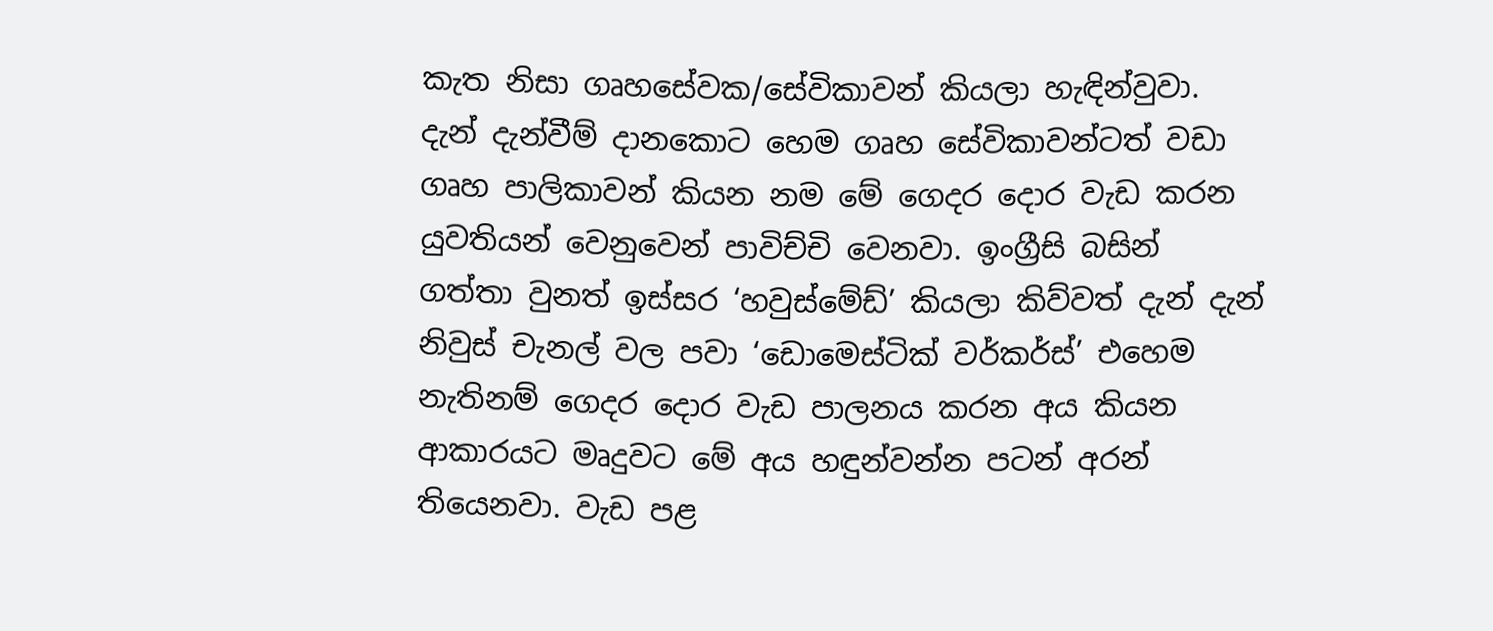කැත නිසා ගෘහසේවක/සේවිකාවන් කියලා හැඳින්වුවා. දැන් දැන්වීම් දානකොට හෙම ගෘහ සේවිකාවන්ටත් වඩා ගෘහ පාලිකාවන් කියන නම මේ ගෙදර දොර වැඩ කරන යුවතියන් වෙනුවෙන් පාවිච්චි වෙනවා. ඉංග්‍රීසි බසින් ගත්තා වුනත් ඉස්සර ‘හවුස්මේඩ්’ කියලා කිව්වත් දැන් දැන් නිවුස් චැනල් වල පවා ‘ඩොමෙස්ටික් වර්කර්ස්’ එහෙම නැතිනම් ගෙදර දොර වැඩ පාලනය කරන අය කියන ආකාරයට මෘදුවට මේ අය හඳුන්වන්න පටන් අරන් තියෙනවා. වැඩ පළ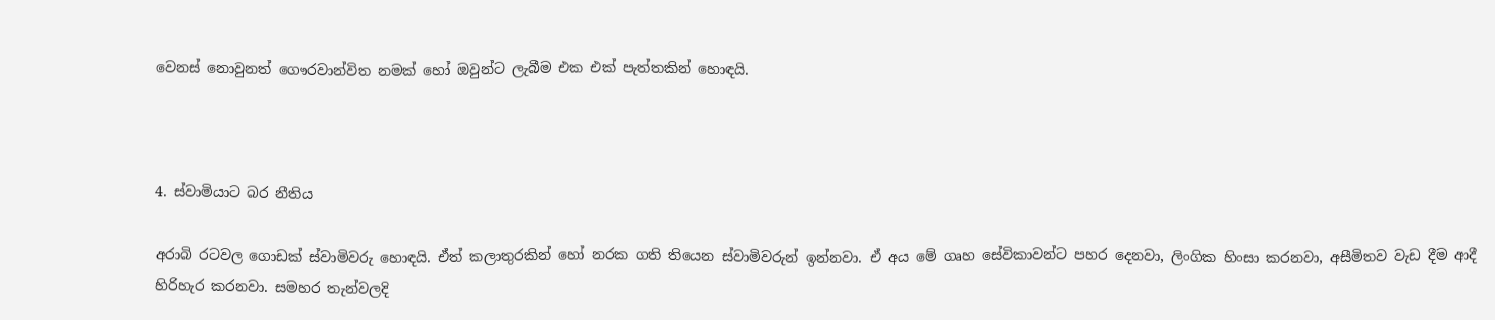වෙනස් නොවුනත් ගෞරවාන්විත නමක් හෝ ඔවුන්ට ලැබීම එක එක් පැත්තකින් හොඳයි.



4. ස්වාමියාට බර නීතිය

අරාබි රටවල ගොඩක් ස්වාමිවරු හොඳයි. ඒත් කලාතුරකින් හෝ නරක ගති තියෙන ස්වාමිවරුන් ඉන්නවා. ඒ අය මේ ගෘහ සේවිකාවන්ට පහර දෙනවා, ලිංගික හිංසා කරනවා, අසීමිතව වැඩ දීම ආදී හිරිහැර කරනවා. සමහර තැන්වලදි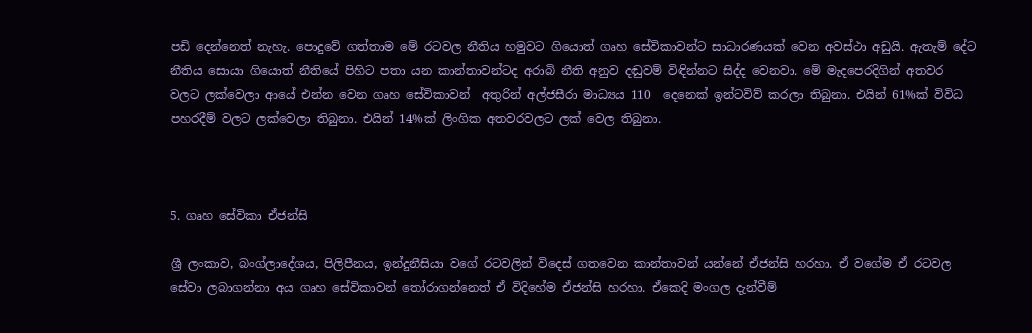පඩි දෙන්නෙත් නැහැ. පොදුවේ ගත්තාම මේ රටවල නීතිය හමුවට ගියොත් ගෘහ සේවිකාවන්ට සාධාරණයක් වෙන අවස්ථා අඩුයි. ඇතැම් දේට නීතිය සොයා ගියොත් නීතියේ පිහිට පතා යන කාන්තාවන්ටද අරාබි නීති අනුව දඬුවම් විඳින්නට සිද්ද වෙනවා. මේ මැදපෙරදිගින් අතවර වලට ලක්වෙලා ආයේ එන්න වෙන ගෘහ සේවිකාවන්  අතුරින් අල්ජසීරා මාධ්‍යය 110  දෙනෙක් ඉන්ටවිව් කරලා තිබුනා. එයින් 61%ක් විවිධ පහරදීම් වලට ලක්වෙලා තිබුනා. එයින් 14%ක් ලිංගික අතවරවලට ලක් වෙල තිබුනා.



5. ගෘහ සේවිකා ඒජන්සි

ශ්‍රී ලංකාව, බංග්ලාදේශය, පිලිපීනය, ඉන්දුනීසියා වගේ රටවලින් විදෙස් ගතවෙන කාන්තාවන් යන්නේ ඒජන්සි හරහා. ඒ වගේම ඒ රටවල සේවා ලබාගන්නා අය ගෘහ සේවිකාවන් තෝරාගන්නෙත් ඒ විදිහේම ඒජන්සි හරහා. ඒකෙදි මංගල දැන්වීම්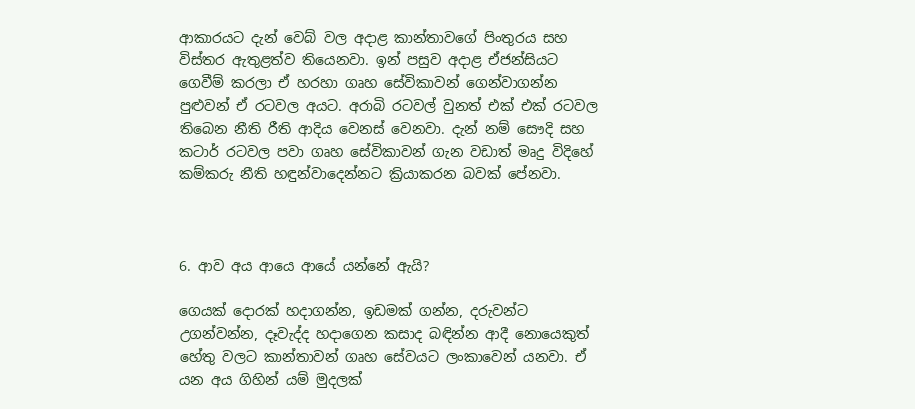ආකාරයට දැන් වෙබ් වල අදාළ කාන්තාවගේ පිංතුරය සහ විස්තර ඇතුළත්ව තියෙනවා. ඉන් පසුව අදාළ ඒජන්සියට ගෙවීම් කරලා ඒ හරහා ගෘහ සේවිකාවන් ගෙන්වාගන්න පුළුවන් ඒ රටවල අයට. අරාබි රටවල් වුනත් එක් එක් රටවල තිබෙන නීති රීති ආදිය වෙනස් වෙනවා. දැන් නම් සෞදි සහ කටාර් රටවල පවා ගෘහ සේවිකාවන් ගැන වඩාත් මෘදු විදිහේ කම්කරු නීති හඳුන්වාදෙන්නට ක්‍රියාකරන බවක් පේනවා.



6. ආව අය ආයෙ ආයේ යන්නේ ඇයි?

ගෙයක් දොරක් හදාගන්න, ඉඩමක් ගන්න, දරුවන්ට උගන්වන්න, දෑවැද්ද හදාගෙන කසාද බඳින්න ආදී නොයෙකුත් හේතු වලට කාන්තාවන් ගෘහ සේවයට ලංකාවෙන් යනවා. ඒ යන අය ගිහින් යම් මුදලක්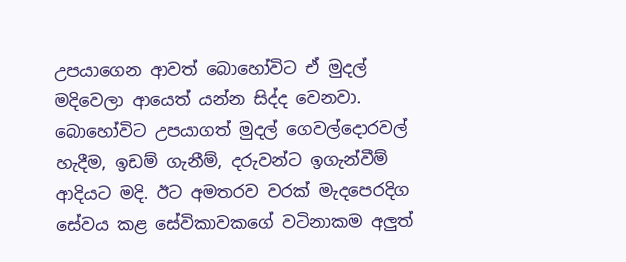උපයාගෙන ආවත් බොහෝවිට ඒ මුදල් මදිවෙලා ආයෙත් යන්න සිද්ද වෙනවා. බොහෝවිට උපයාගත් මුදල් ගෙවල්දොරවල් හැදීම, ඉඩම් ගැනීම්, දරුවන්ට ඉගැන්වීම් ආදියට මදි. ඊට අමතරව වරක් මැදපෙරදිග සේවය කළ සේවිකාවකගේ වටිනාකම අලුත්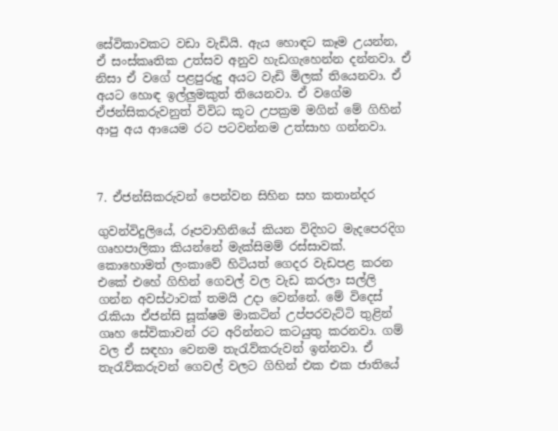සේවිකාවකට වඩා වැඩියි. ඇය හොඳට කෑම උයන්න, ඒ සංස්කෘතික උත්සව අනුව හැඩගැහෙන්න දන්නවා. ඒ නිසා ඒ වගේ පළපුරුදු අයට වැඩි මිලක් තියෙනවා. ඒ අයට හොඳ ඉල්ලුමකුත් තියෙනවා. ඒ වගේම ඒජන්සිකරුවනුත් විවිධ කූට උපක්‍රම මගින් මේ ගිහින් ආපු අය ආයෙම රට පටවන්නම උත්සාහ ගන්නවා.



7. ඒජන්සිකරුවන් පෙන්වන සිහින සහ කතාන්දර

ගුවන්විදුලියේ, රූපවාහිනියේ කියන විදිහට මැදපෙරදිග ගෘහපාලිකා කියන්නේ මැක්සිමම් රස්සාවක්. කොහොමත් ලංකාවේ හිටියත් ගෙදර වැඩපළ කරන එකේ එහේ ගිහින් ගෙවල් වල වැඩ කරලා සල්ලි ගන්න අවස්ථාවක් තමයි උදා වෙන්නේ. මේ විදෙස් රැකියා ඒජන්සි සූක්ෂම මාකටින් උප්පරවැට්ටි තුළින් ගෘහ සේවිකාවන් රට අරින්නට කටයුතු කරනවා. ගම් වල ඒ සඳහා වෙනම තැරැව්කරුවන් ඉන්නවා. ඒ තැරැව්කරුවන් ගෙවල් වලට ගිහින් එක එක ජාතියේ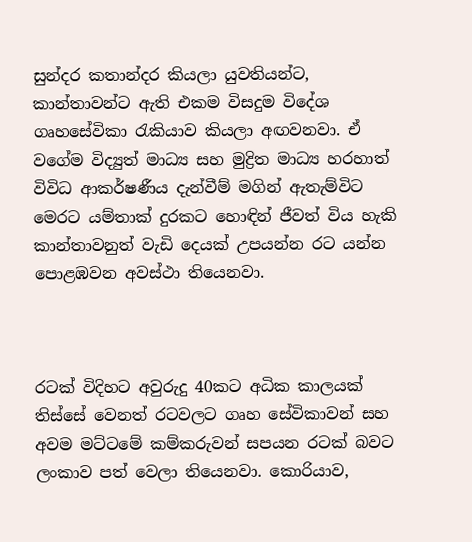සුන්දර කතාන්දර කියලා යුවතියන්ට, කාන්තාවන්ට ඇති එකම විසදුම විදේශ ගෘහසේවිකා රැකියාව කියලා අඟවනවා. ඒ වගේම විද්‍යුත් මාධ්‍ය සහ මුද්‍රිත මාධ්‍ය හරහාත් විවිධ ආකර්ෂණීය දැන්වීම් මගින් ඇතැම්විට මෙරට යම්තාක් දුරකට හොඳින් ජීවත් විය හැකි කාන්තාවනුත් වැඩි දෙයක් උපයන්න රට යන්න පොළඹවන අවස්ථා තියෙනවා.



රටක් විදිහට අවුරුදු 40කට අධික කාලයක් තිස්සේ වෙනත් රටවලට ගෘහ සේවිකාවන් සහ අවම මට්ටමේ කම්කරුවන් සපයන රටක් බවට ලංකාව පත් වෙලා තියෙනවා. කොරියාව,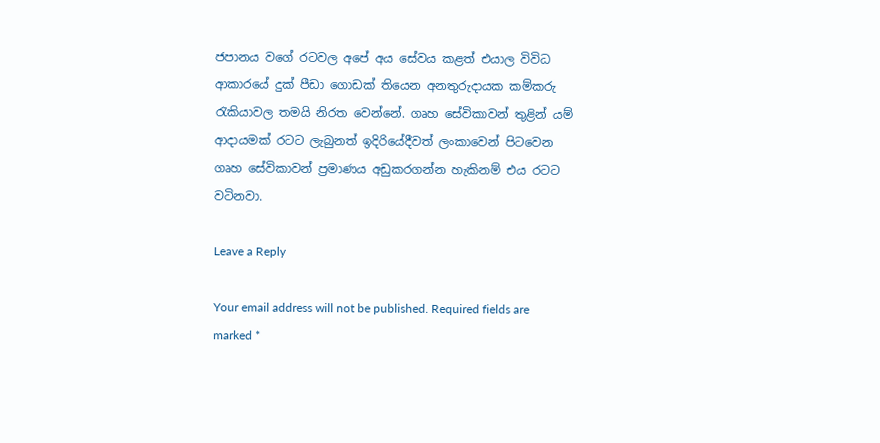ජපානය වගේ රටවල අපේ අය සේවය කළත් එයාල විවිධ ආකාරයේ දුක් පීඩා ගොඩක් තියෙන අනතුරුදායක කම්කරු රැකියාවල තමයි නිරත වෙන්නේ. ගෘහ සේවිකාවන් තුළින් යම් ආදායමක් රටට ලැබුනත් ඉදිරියේදීවත් ලංකාවෙන් පිටවෙන ගෘහ සේවිකාවන් ප්‍රමාණය අඩුකරගන්න හැකිනම් එය රටට වටිනවා.

Leave a Reply

Your email address will not be published. Required fields are marked *